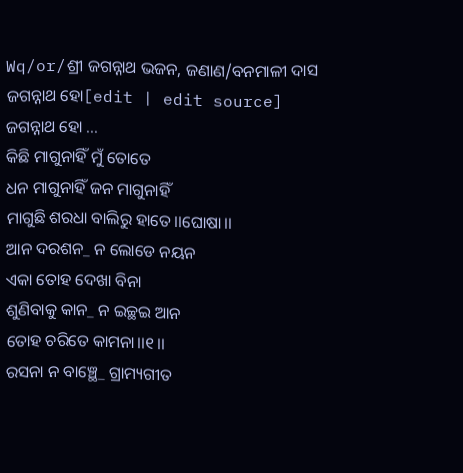Wq/or/ଶ୍ରୀ ଜଗନ୍ନାଥ ଭଜନ, ଜଣାଣ/ବନମାଳୀ ଦାସ
ଜଗନ୍ନାଥ ହୋ[edit | edit source]
ଜଗନ୍ନାଥ ହୋ ...
କିଛି ମାଗୁନାହିଁ ମୁଁ ତୋତେ
ଧନ ମାଗୁନାହିଁ ଜନ ମାଗୁନାହିଁ
ମାଗୁଛି ଶରଧା ବାଲିରୁ ହାତେ।।ଘୋଷା।।
ଆନ ଦରଶନ_ ନ ଲୋଡେ ନୟନ
ଏକା ତୋହ ଦେଖା ବିନା
ଶୁଣିବାକୁ କାନ_ ନ ଇଚ୍ଛଇ ଆନ
ତୋହ ଚରିତେ କାମନା।।୧।।
ରସନା ନ ବାଞ୍ଛେ_ ଗ୍ରାମ୍ୟଗୀତ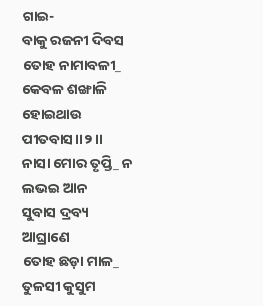ଗାଇ-
ବାକୁ ରଜନୀ ଦିବସ
ତୋହ ନାମାବଳୀ_ କେବଳ ଶଙ୍ଖାଳି
ହୋଇଥାଉ ପୀତବାସ।।୨।।
ନାସା ମୋର ତୃପ୍ତି_ ନ ଲଭଇ ଆନ
ସୁବାସ ଦ୍ରବ୍ୟ ଆଘ୍ରାଣେ
ତୋହ ଛଡ଼ା ମାଳ_ ତୁଳସୀ କୁସୁମ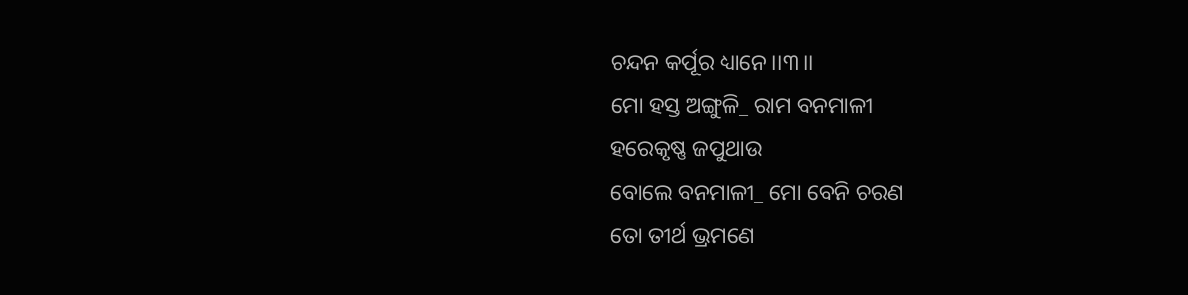ଚନ୍ଦନ କର୍ପୂର ଧ୍ୟାନେ।।୩।।
ମୋ ହସ୍ତ ଅଙ୍ଗୁଳି_ ରାମ ବନମାଳୀ
ହରେକୃଷ୍ଣ ଜପୁଥାଉ
ବୋଲେ ବନମାଳୀ_ ମୋ ବେନି ଚରଣ
ତୋ ତୀର୍ଥ ଭ୍ରମଣେ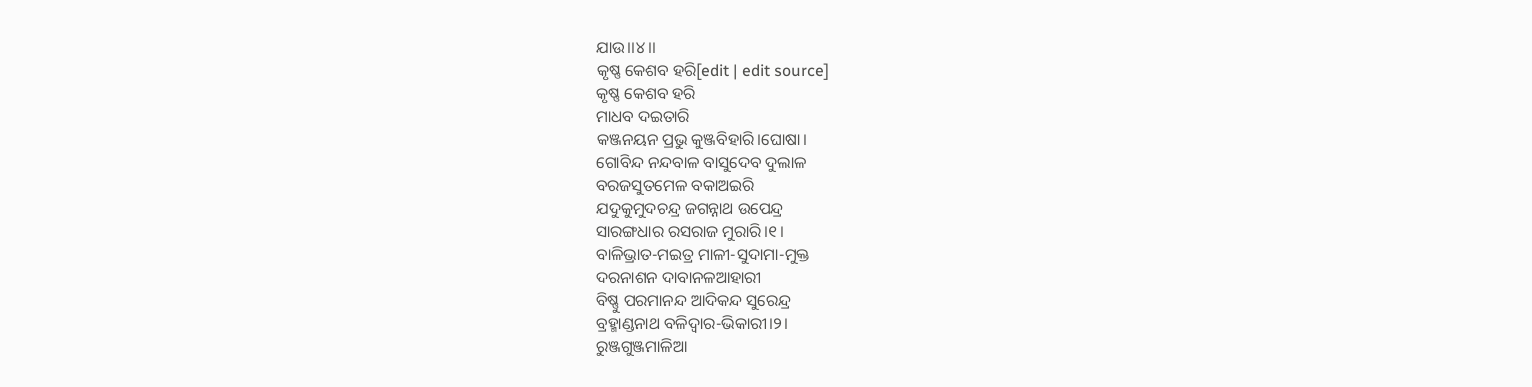ଯାଉ।।୪।।
କୃଷ୍ଣ କେଶବ ହରି[edit | edit source]
କୃଷ୍ଣ କେଶବ ହରି
ମାଧବ ଦଇତାରି
କଞ୍ଜନୟନ ପ୍ରଭୁ କୁଞ୍ଜବିହାରି।ଘୋଷା।
ଗୋବିନ୍ଦ ନନ୍ଦବାଳ ବାସୁଦେବ ଦୁଲାଳ
ବରଜସୁତମେଳ ବକାଅଇରି
ଯଦୁକୁମୁଦଚନ୍ଦ୍ର ଜଗନ୍ନାଥ ଉପେନ୍ଦ୍ର
ସାରଙ୍ଗଧାର ରସରାଜ ମୁରାରି।୧।
ବାଳିଭ୍ରାତ-ମଇତ୍ର ମାଳୀ-ସୁଦାମା-ମୁକ୍ତ
ଦରନାଶନ ଦାବାନଳଆହାରୀ
ବିଷ୍ଣୁ ପରମାନନ୍ଦ ଆଦିକନ୍ଦ ସୁରେନ୍ଦ୍ର
ବ୍ରହ୍ମାଣ୍ଡନାଥ ବଳିଦ୍ୱାର-ଭିକାରୀ।୨।
ରୁଞ୍ଜଗୁଞ୍ଜମାଳିଆ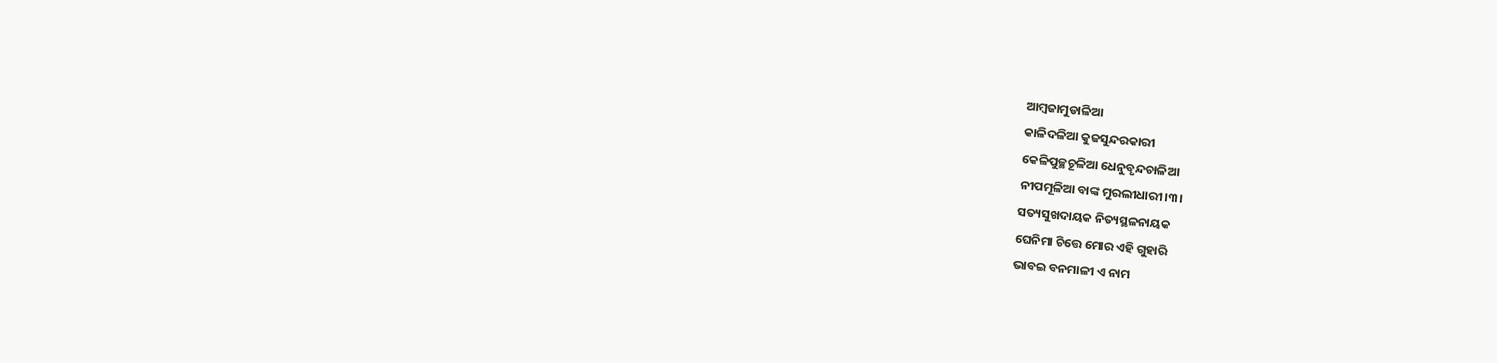ଆମ୍ବଜାମୁଡାଳିଆ
କାଳିଦଳିଆ କୁଜସୁନ୍ଦରକାରୀ
କେଳିପୁଚ୍ଛଚୂଳିଆ ଧେନୁବୃନ୍ଦଚାଳିଆ
ନୀପମୂଳିଆ ବାଙ୍କ ମୁରଲୀଧାରୀ।୩।
ସତ୍ୟସୁଖଦାୟକ ନିତ୍ୟସ୍ଥଳନାୟକ
ଘେନିମା ଚିତ୍ତେ ମୋର ଏହି ଗୁହାରି
ଭାବଇ ବନମାଳୀ ଏ ନାମ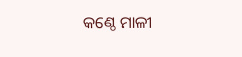କଣ୍ଠେ ମାଳୀ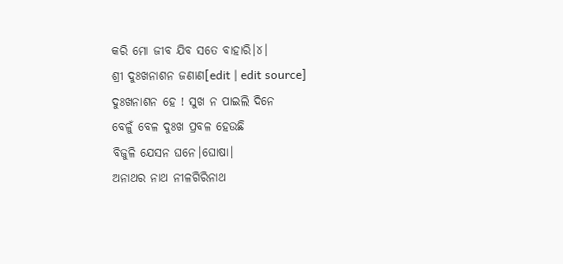କରି ମୋ ଜୀବ ଯିବ ସତେ ବାହାରି।୪।
ଶ୍ରୀ ଦୁଃଖନାଶନ ଜଣାଣ[edit | edit source]
ଦୁଃଖନାଶନ ହେ ! ସୁଖ ନ ପାଇଲି ଦିନେ
ବେଳୁଁ ବେଳ ଦୁଃଖ ପ୍ରବଳ ହେଉଛି
ବିଜୁଳି ଯେସନ ଘନେ।ଘୋଷା।
ଅନାଥର ନାଥ ନୀଳଗିରିନାଥ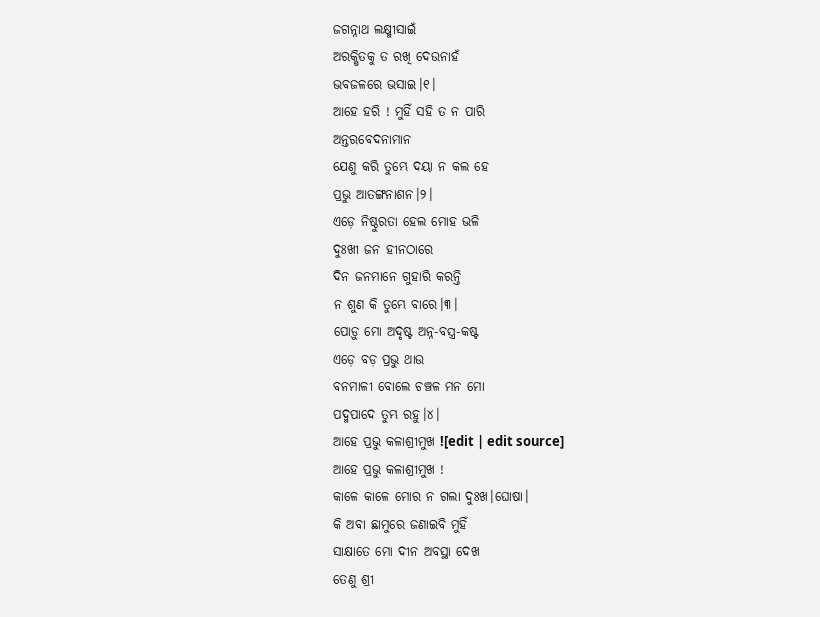ଜଗନ୍ନାଥ ଲକ୍ଷ୍ମୀସାଇଁ
ଅରକ୍ଷିତକୁ ତ ରଖି ଦେଉନାହଁ
ଭବଜଳରେ ଭସାଇ।୧।
ଆହେ ହରି ! ମୁହିଁ ସହି ତ ନ ପାରି
ଅନ୍ତରବେଦନାମାନ
ଯେଣୁ କରି ତୁମ୍ଭେ ଦୟା ନ କଲ ହେ
ପ୍ରଭୁ ଆତଙ୍ଗନାଶନ।୨।
ଏଡ଼େ ନିଷ୍ଠୁରତା ହେଲ ମୋହ ଭଳି
ଦୁଃଖୀ ଜନ ହୀନଠାରେ
ଦିନ ଜନମାନେ ଗୁହାରି କରନ୍ତି
ନ ଶୁଣ କି ତୁମ୍ଭେ ବାରେ।୩।
ପୋଡ଼ୁ ମୋ ଅଦୃଷ୍ଟ ଅନ୍ନ-ବସ୍ତ୍ର-କଷ୍ଟ
ଏଡ଼େ ବଡ଼ ପ୍ରଭୁ ଥାଉ
ବନମାଳୀ ବୋଲେ ଚଞ୍ଚଳ ମନ ମୋ
ପଦ୍ମପାଦେ ତୁମ୍ଭ ରହୁ।୪।
ଆହେ ପ୍ରଭୁ କଳାଶ୍ରୀମୁଖ ![edit | edit source]
ଆହେ ପ୍ରଭୁ କଳାଶ୍ରୀମୁଖ !
କାଳେ କାଳେ ମୋର ନ ଗଲା ଦୁଃଖ।ଘୋଷା।
କି ଅବା ଛାମୁରେ ଜଣାଇବି ମୁହିଁ
ସାକ୍ଷାତେ ମୋ ଦୀନ ଅବସ୍ଥା ଦେଖ
ତେଣୁ ଶ୍ରୀ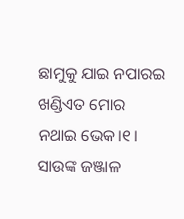ଛାମୁକୁ ଯାଇ ନପାରଇ
ଖଣ୍ଡିଏତ ମୋର ନଥାଇ ଭେକ।୧।
ସାଉଙ୍କ ଜଞ୍ଜାଳ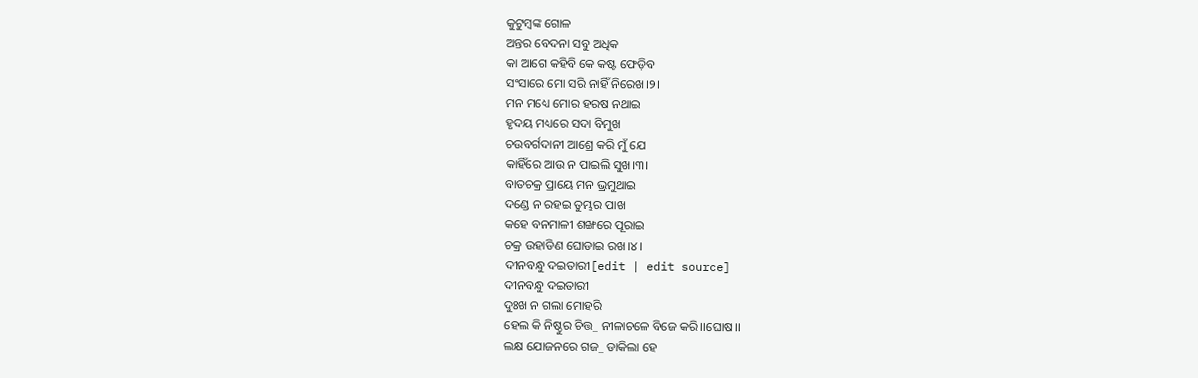କୁଟୁମ୍ବଙ୍କ ଗୋଳ
ଅନ୍ତର ବେଦନା ସବୁ ଅଧିକ
କା ଆଗେ କହିବି କେ କଷ୍ଟ ଫେଡ଼ିବ
ସଂସାରେ ମୋ ସରି ନାହିଁ ନିରେଖ।୨।
ମନ ମଧ୍ୟେ ମୋର ହରଷ ନଥାଇ
ହୃଦୟ ମଧ୍ୟରେ ସଦା ବିମୁଖ
ଚଉବର୍ଗଦାନୀ ଆଶ୍ରେ କରି ମୁଁ ଯେ
କାହିଁରେ ଆଉ ନ ପାଇଲି ସୁଖ।୩।
ବାତଚକ୍ର ପ୍ରାୟେ ମନ ଭ୍ରମୁଥାଇ
ଦଣ୍ଡେ ନ ରହଇ ତୁମ୍ଭର ପାଖ
କହେ ବନମାଳୀ ଶଙ୍ଖରେ ପୂରାଇ
ଚକ୍ର ଉହାଡିଣ ଘୋଡାଇ ରଖ।୪।
ଦୀନବନ୍ଧୁ ଦଇତାରୀ[edit | edit source]
ଦୀନବନ୍ଧୁ ଦଇତାରୀ
ଦୁଃଖ ନ ଗଲା ମୋହରି
ହେଲ କି ନିଷ୍ଠୁର ଚିତ୍ତ_ ନୀଳାଚଳେ ବିଜେ କରି।।ଘୋଷ।।
ଲକ୍ଷ ଯୋଜନରେ ଗଜ_ ଡାକିଲା ହେ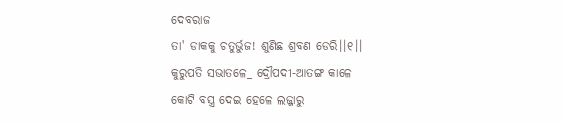ଦେବରାଜ
ତା' ଡାକକୁ ଚତୁର୍ଭୁଜ! ଶୁଣିଛ ଶ୍ରବଣ ଡେରି।।୧।।
କୁରୁପତି ସଭାତଳେ_ ଦ୍ରୌପଦୀ-ଆତଙ୍ଗ କାଳେ
କୋଟି ବସ୍ତ୍ର ଦେଇ ହେଳେ ଲଜ୍ଜାରୁ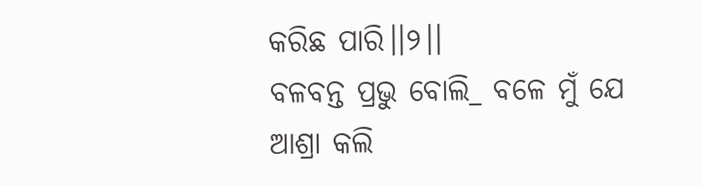କରିଛ ପାରି।।୨।।
ବଳବନ୍ତ ପ୍ରଭୁ ବୋଲି_ ବଳେ ମୁଁ ଯେ ଆଶ୍ରା କଲି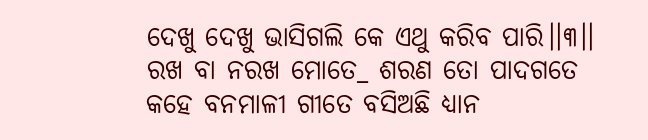ଦେଖୁ ଦେଖୁ ଭାସିଗଲି କେ ଏଥୁ କରିବ ପାରି।।୩।।
ରଖ ବା ନରଖ ମୋତେ_ ଶରଣ ତୋ ପାଦଗତେ
କହେ ବନମାଳୀ ଗୀତେ ବସିଅଛି ଧ୍ୟାନ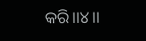କରି।।୪।।